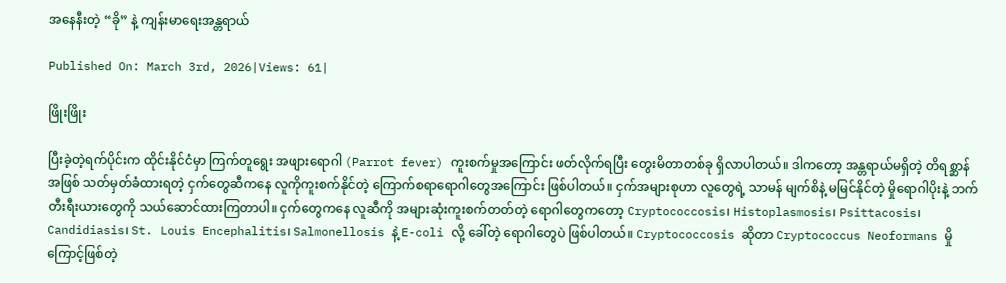အနေနီးတဲ့ “ခို” နဲ့ ကျန်းမာရေးအန္တရာယ်

Published On: March 3rd, 2026|Views: 61|

ဖြိုးဖြိုး

ပြီးခဲ့တဲ့ရက်ပိုင်းက ထိုင်းနိုင်ငံမှာ ကြက်တူရွေး အဖျားရောဂါ (Parrot fever) ကူးစက်မှုအကြောင်း ဖတ်လိုက်ရပြီး တွေးမိတာတစ်ခု ရှိလာပါတယ်။ ဒါကတော့ အန္တရာယ်မရှိတဲ့ တိရစ္ဆာန်အဖြစ် သတ်မှတ်ခံထားရတဲ့ ငှက်တွေဆီကနေ လူကိုကူးစက်နိုင်တဲ့ ကြောက်စရာရောဂါတွေအကြောင်း ဖြစ်ပါတယ်။ ငှက်အများစုဟာ လူတွေရဲ့ သာမန် မျက်စိနဲ့ မမြင်နိုင်တဲ့ မှိုရောဂါပိုးနဲ့ ဘက်တီးရီးယားတွေကို သယ်ဆောင်ထားကြတာပါ။ ငှက်တွေကနေ လူဆီကို အများဆုံးကူးစက်တတ်တဲ့ ရောဂါတွေကတော့ Cryptococcosis၊ Histoplasmosis၊ Psittacosis၊ Candidiasis၊ St. Louis Encephalitis၊ Salmonellosis နဲ့ E-coli လို့ ခေါ်တဲ့ ရောဂါတွေပဲ ဖြစ်ပါတယ်။ Cryptococcosis ဆိုတာ Cryptococcus Neoformans မှိုကြောင့်ဖြစ်တဲ့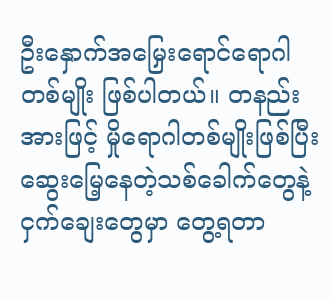ဦးနှောက်အမြှေးရောင်ရောဂါတစ်မျိုး ဖြစ်ပါတယ်။ တနည်းအားဖြင့် မှိုရောဂါတစ်မျိုးဖြစ်ပြီး ဆွေးမြေ့နေတဲ့သစ်ခေါက်တွေနဲ့ ငှက်ချေးတွေမှာ တွေ့ရတာ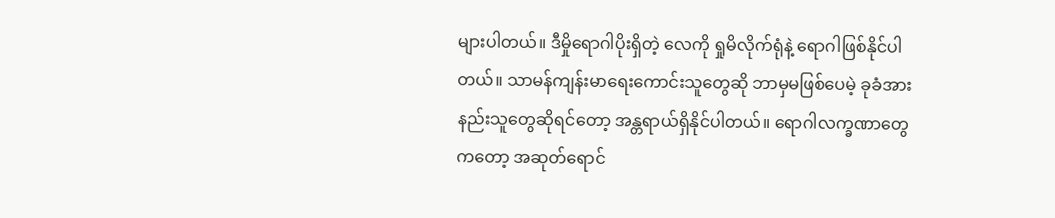များပါတယ်။ ဒီမှိုရောဂါပိုးရှိတဲ့ လေကို ရှုမိလိုက်ရုံနဲ့ ရောဂါဖြစ်နိုင်ပါတယ်။ သာမန်ကျန်းမာရေးကောင်းသူတွေဆို ဘာမှမဖြစ်ပေမဲ့ ခုခံအားနည်းသူတွေဆိုရင်တော့ အန္တရာယ်ရှိနိုင်ပါတယ်။ ရောဂါလက္ခဏာတွေကတော့ အဆုတ်ရောင်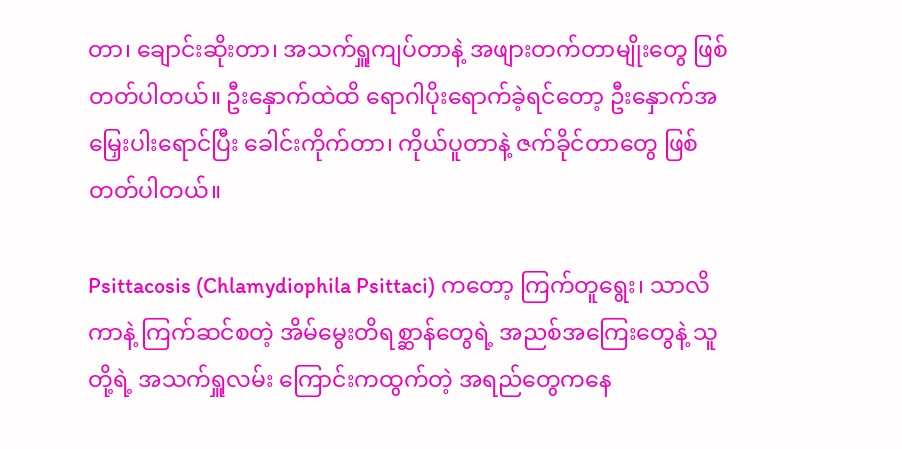တာ၊ ချောင်းဆိုးတာ၊ အသက်ရှူကျပ်တာနဲ့ အဖျားတက်တာမျိုးတွေ ဖြစ်တတ်ပါတယ်။ ဦးနှောက်ထဲထိ ရောဂါပိုးရောက်ခဲ့ရင်တော့ ဦးနှောက်အမြှေးပါးရောင်ပြီး ခေါင်းကိုက်တာ၊ ကိုယ်ပူတာနဲ့ ဇက်ခိုင်တာတွေ ဖြစ်တတ်ပါတယ်။

Psittacosis (Chlamydiophila Psittaci) ကတော့ ကြက်တူရွေး၊ သာလိကာနဲ့ ကြက်ဆင်စတဲ့ အိမ်မွေးတိရစ္ဆာန်တွေရဲ့ အညစ်အကြေးတွေနဲ့ သူတို့ရဲ့ အသက်ရှူလမ်း ကြောင်းကထွက်တဲ့ အရည်တွေကနေ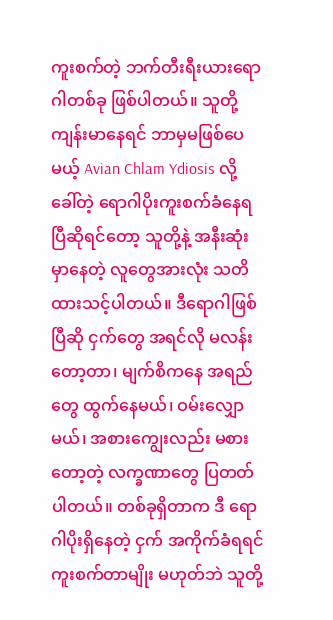ကူးစက်တဲ့ ဘက်တီးရီးယားရောဂါတစ်ခု ဖြစ်ပါတယ်။ သူတို့ ကျန်းမာနေရင် ဘာမှမဖြစ်ပေမယ့် Avian Chlam Ydiosis လို့ ခေါ်တဲ့ ရောဂါပိုးကူးစက်ခံနေရပြီဆိုရင်တော့ သူတို့နဲ့ အနီးဆုံးမှာနေတဲ့ လူတွေအားလုံး သတိထားသင့်ပါတယ်။ ဒီရောဂါဖြစ်ပြီဆို ငှက်တွေ အရင်လို မလန်းတော့တာ၊ မျက်စိကနေ အရည်တွေ ထွက်နေမယ်၊ ဝမ်းလျှောမယ်၊ အစားကျွေးလည်း မစားတော့တဲ့ လက္ခဏာတွေ ပြတတ်ပါတယ်။ တစ်ခုရှိတာက ဒီ ရောဂါပိုးရှိနေတဲ့ ငှက် အကိုက်ခံရရင် ကူးစက်တာမျိုး မဟုတ်ဘဲ သူတို့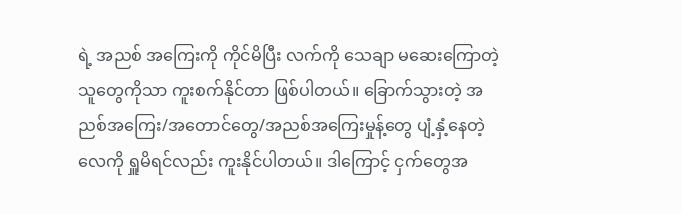ရဲ့ အညစ် အကြေးကို ကိုင်မိပြီး လက်ကို သေချာ မဆေးကြောတဲ့ သူတွေကိုသာ ကူးစက်နိုင်တာ ဖြစ်ပါတယ်။ ခြောက်သွားတဲ့ အညစ်အကြေး/အတောင်တွေ/အညစ်အကြေးမှုန့်တွေ ပျံ့နှံ့နေတဲ့ လေကို ရှူမိရင်လည်း ကူးနိုင်ပါတယ်။ ဒါကြောင့် ငှက်တွေအ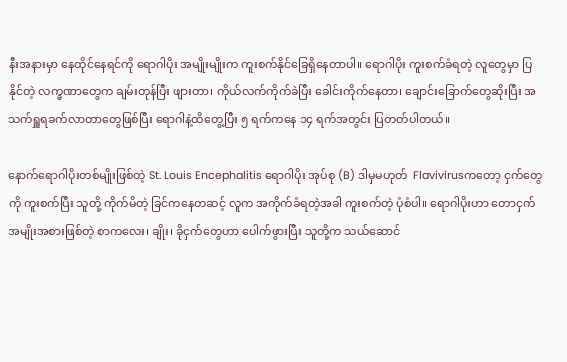နီးအနားမှာ နေထိုင်နေရင်ကို ရောဂါပိုး အမျိုးမျိုးက ကူးစက်နိုင်ခြေရှိနေတာပါ။ ရောဂါပိုး ကူးစက်ခံရတဲ့ လူတွေမှာ ပြနိုင်တဲ့ လက္ခဏာတွေက ချမ်းတုန်ပြီး ဖျားတာ၊ ကိုယ်လက်ကိုက်ခဲပြီး ခေါင်းကိုက်နေတာ၊ ချောင်းခြောက်တွေဆိုးပြီး အသက်ရှူရခက်လာတာတွေဖြစ်ပြီး ရောဂါနဲ့ထိတွေ့ပြီး ၅ ရက်ကနေ ၁၄ ရက်အတွင်း ပြတတ်ပါတယ်။

နောက်ရောဂါပိုးတစ်မျိုးဖြစ်တဲ့ St. Louis Encephalitis ရောဂါပိုး အုပ်စု (B) ဒါမှမဟုတ်  Flavivirusကတော့ ငှက်တွေကို ကူးစက်ပြီး သူတို့ ကိုက်မိတဲ့ ခြင်ကနေတဆင့် လူက အကိုက်ခံရတဲ့အခါ ကူးစက်တဲ့ ပုံစံပါ။ ရောဂါပိုးဟာ တောငှက်အမျိုးအစားဖြစ်တဲ့ စာကလေး၊ ချိုး၊ ခိုငှက်တွေဟာ ပေါက်ဖွားပြီး သူတို့က သယ်ဆောင်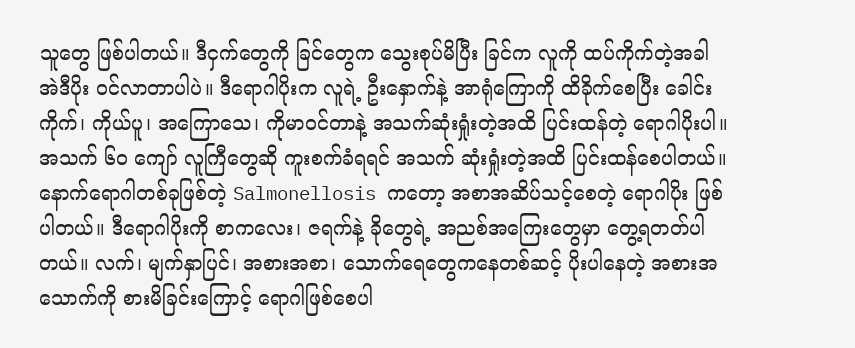သူတွေ ဖြစ်ပါတယ်။ ဒီငှက်တွေကို ခြင်တွေက သွေးစုပ်မိပြီး ခြင်က လူကို ထပ်ကိုက်တဲ့အခါ အဲဒီပိုး ဝင်လာတာပါပဲ။ ဒီရောဂါပိုးက လူရဲ့ ဦးနှောက်နဲ့ အာရုံကြောကို ထိခိုက်စေပြီး ခေါင်းကိုက်၊ ကိုယ်ပူ၊ အကြောသေ၊ ကိုမာဝင်တာနဲ့ အသက်ဆုံးရှုံးတဲ့အထိ ပြင်းထန်တဲ့ ရောဂါပိုးပါ။ အသက် ၆၀ ကျော် လူကြီတွေဆို ကူးစက်ခံရရင် အသက် ဆုံးရှုံးတဲ့အထိ ပြင်းထန်စေပါတယ်။ နောက်ရောဂါတစ်ခုဖြစ်တဲ့ Salmonellosis ကတော့ အစာအဆိပ်သင့်စေတဲ့ ရောဂါပိုး ဖြစ်ပါတယ်။ ဒီရောဂါပိုးကို စာကလေး၊ ဇရက်နဲ့ ခိုတွေရဲ့ အညစ်အကြေးတွေမှာ တွေ့ရတတ်ပါတယ်။ လက်၊ မျက်နှာပြင်၊ အစားအစာ၊ သောက်ရေတွေကနေတစ်ဆင့် ပိုးပါနေတဲ့ အစားအသောက်ကို စားမိခြင်းကြောင့် ရောဂါဖြစ်စေပါ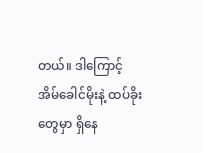တယ်။ ဒါကြောင့် အိမ်ခေါင်မိုးနဲ့ ထပ်ခိုးတွေမှာ ရှိနေ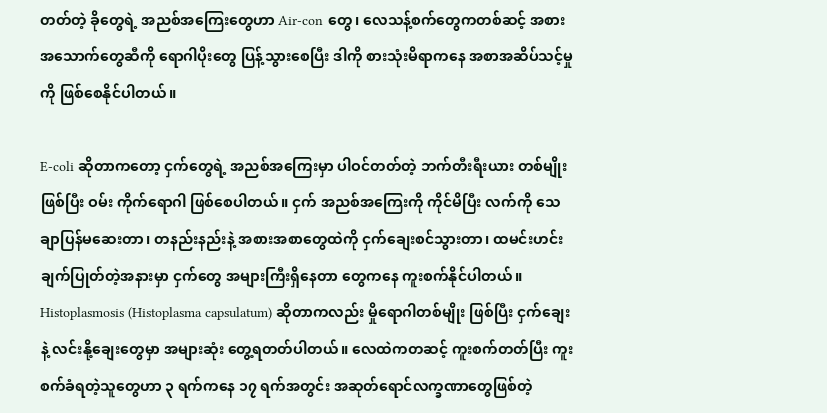တတ်တဲ့ ခိုတွေရဲ့ အညစ်အကြေးတွေဟာ Air-con တွေ၊ လေသန့်စက်တွေကတစ်ဆင့် အစားအသောက်တွေဆီကို ရောဂါပိုးတွေ ပြန့်သွားစေပြီး ဒါကို စားသုံးမိရာကနေ အစာအဆိပ်သင့်မှုကို ဖြစ်စေနိုင်ပါတယ်။

E-coli ဆိုတာကတော့ ငှက်တွေရဲ့ အညစ်အကြေးမှာ ပါဝင်တတ်တဲ့ ဘက်တီးရီးယား တစ်မျိုးဖြစ်ပြီး ဝမ်း ကိုက်ရောဂါ ဖြစ်စေပါတယ်။ ငှက် အညစ်အကြေးကို ကိုင်မိပြီး လက်ကို သေချာပြန်မဆေးတာ၊ တနည်းနည်းနဲ့ အစားအစာတွေထဲကို ငှက်ချေးစင်သွားတာ၊ ထမင်းဟင်းချက်ပြုတ်တဲ့အနားမှာ ငှက်တွေ အများကြီးရှိနေတာ တွေကနေ ကူးစက်နိုင်ပါတယ်။ Histoplasmosis (Histoplasma capsulatum) ဆိုတာကလည်း မှိုရောဂါတစ်မျိုး ဖြစ်ပြီး ငှက်ချေးနဲ့ လင်းနို့ချေးတွေမှာ အများဆုံး တွေ့ရတတ်ပါတယ်။ လေထဲကတဆင့် ကူးစက်တတ်ပြီး ကူးစက်ခံရတဲ့သူတွေဟာ ၃ ရက်ကနေ ၁၇ ရက်အတွင်း အဆုတ်ရောင်လက္ခဏာတွေဖြစ်တဲ့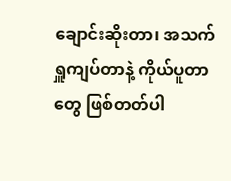ချောင်းဆိုးတာ၊ အသက် ရှူကျပ်တာနဲ့ ကိုယ်ပူတာတွေ ဖြစ်တတ်ပါ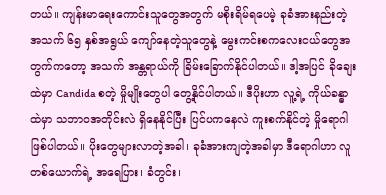တယ်။ ကျန်းမာရေးကောင်းသူတွေအတွက် မစိုးရိမ်ရပေမဲ့ ခုခံအားနည်းတဲ့ အသက် ၆၅ နှစ်အရွယ် ကျော်နေတဲ့သူတွေနဲ့ မွေးကင်းစကလေးငယ်တွေအတွက်ကတော့ အသက် အန္တရာယ်ကို ခြိမ်းခြောက်နိုင်ပါတယ်။ ဒါ့အပြင် ခိုချေးထဲမှာ Candida စတဲ့ မှိုမျိုးတွေပါ တွေ့နိုင်ပါတယ်။ ဒီပိုးဟာ လူ့ရဲ့ ကိုယ်ခန္ဓာထဲမှာ သဘာဝအတိုင်းလဲ ရှိနေနိုင်ပြီး ပြင်ပကနေလဲ ကူးစက်နိုင်တဲ့ မှိုရောဂါဖြစ်ပါတယ်။ ပိုးတွေများလာတဲ့အခါ၊ ခုခံအားကျတဲ့အခါမှာ ဒီရောဂါဟာ လူတစ်ယောက်ရဲ့ အရေပြား၊ ခံတွင်း၊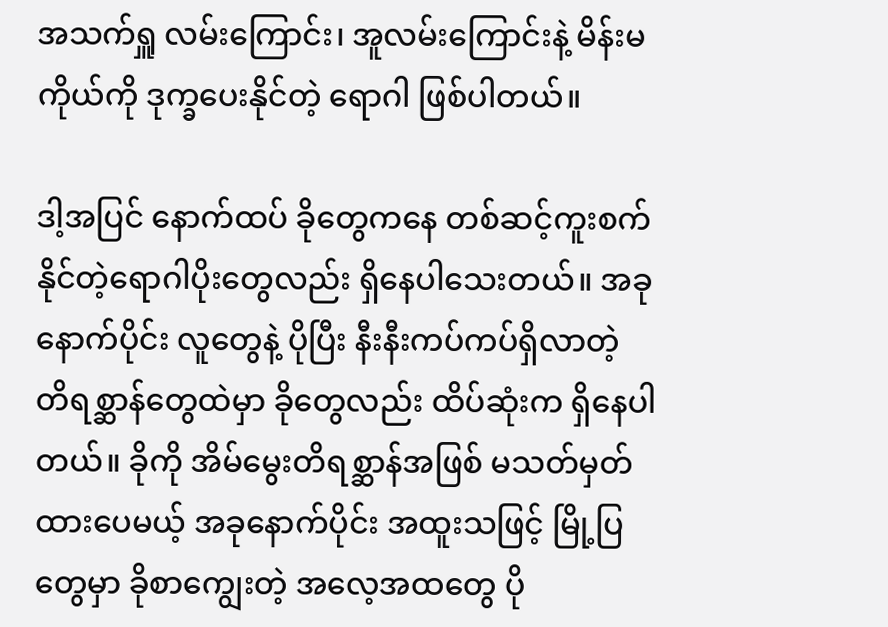အသက်ရှူ လမ်းကြောင်း၊ အူလမ်းကြောင်းနဲ့ မိန်းမကိုယ်ကို ဒုက္ခပေးနိုင်တဲ့ ရောဂါ ဖြစ်ပါတယ်။

ဒါ့အပြင် နောက်ထပ် ခိုတွေကနေ တစ်ဆင့်ကူးစက်နိုင်တဲ့ရောဂါပိုးတွေလည်း ရှိနေပါသေးတယ်။ အခုနောက်ပိုင်း လူတွေနဲ့ ပိုပြီး နီးနီးကပ်ကပ်ရှိလာတဲ့ တိရစ္ဆာန်တွေထဲမှာ ခိုတွေလည်း ထိပ်ဆုံးက ရှိနေပါတယ်။ ခိုကို အိမ်မွေးတိရစ္ဆာန်အဖြစ် မသတ်မှတ်ထားပေမယ့် အခုနောက်ပိုင်း အထူးသဖြင့် မြို့ပြတွေမှာ ခိုစာကျွေးတဲ့ အလေ့အထတွေ ပို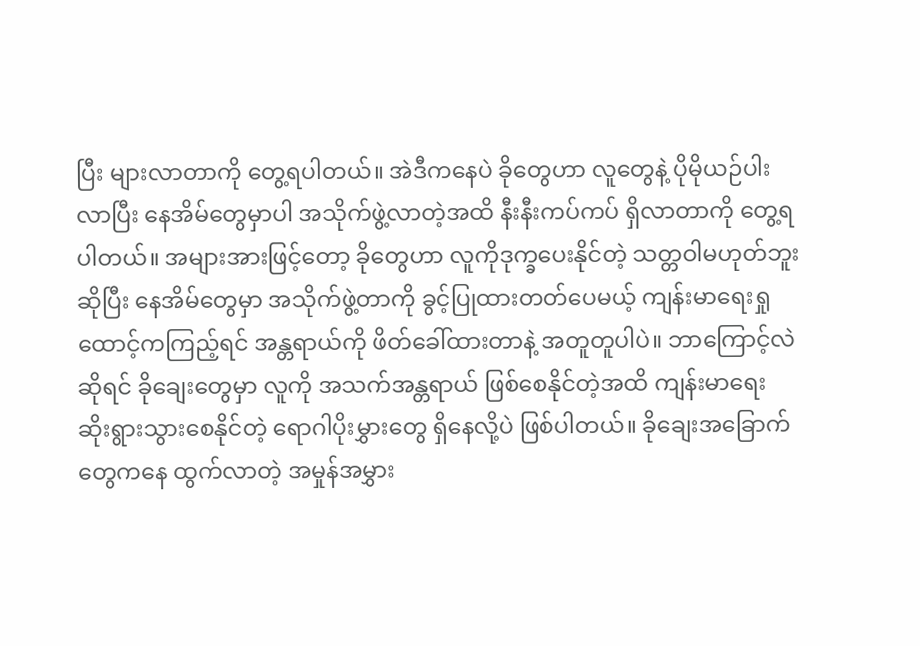ပြီး များလာတာကို တွေ့ရပါတယ်။ အဲဒီကနေပဲ ခိုတွေဟာ လူတွေနဲ့ ပိုမိုယဉ်ပါးလာပြီး နေအိမ်တွေမှာပါ အသိုက်ဖွဲ့လာတဲ့အထိ နီးနီးကပ်ကပ် ရှိလာတာကို တွေ့ရပါတယ်။ အများအားဖြင့်တော့ ခိုတွေဟာ လူကိုဒုက္ခပေးနိုင်တဲ့ သတ္တဝါမဟုတ်ဘူးဆိုပြီး နေအိမ်တွေမှာ အသိုက်ဖွဲ့တာကို ခွင့်ပြုထားတတ်ပေမယ့် ကျန်းမာရေးရှုထောင့်ကကြည့်ရင် အန္တရာယ်ကို ဖိတ်ခေါ်ထားတာနဲ့ အတူတူပါပဲ။ ဘာကြောင့်လဲဆိုရင် ခိုချေးတွေမှာ လူကို အသက်အန္တရာယ် ဖြစ်စေနိုင်တဲ့အထိ ကျန်းမာရေး ဆိုးရွားသွားစေနိုင်တဲ့ ရောဂါပိုးမွှားတွေ ရှိနေလို့ပဲ ဖြစ်ပါတယ်။ ခိုချေးအခြောက်တွေကနေ ထွက်လာတဲ့ အမှုန်အမွှား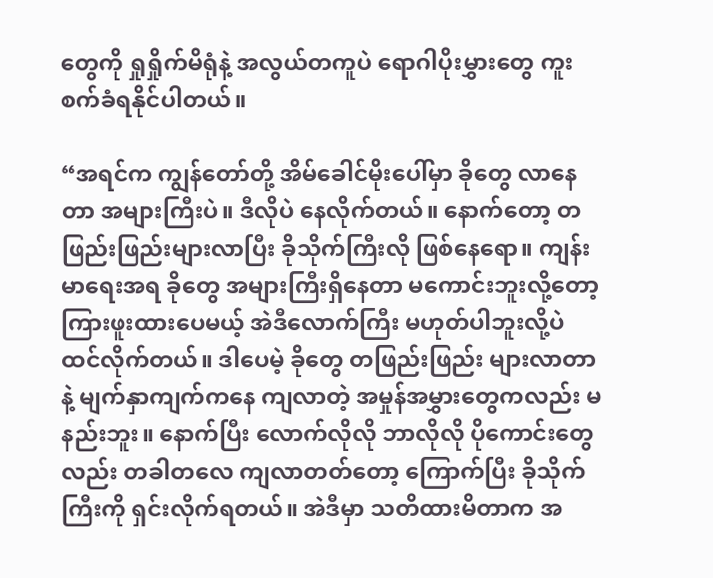တွေကို ရှုရှိုက်မိရုံနဲ့ အလွယ်တကူပဲ ရောဂါပိုးမွှားတွေ ကူးစက်ခံရနိုင်ပါတယ်။

“အရင်က ကျွန်တော်တို့ အိမ်ခေါင်မိုးပေါ်မှာ ခိုတွေ လာနေတာ အများကြီးပဲ။ ဒီလိုပဲ နေလိုက်တယ်။ နောက်တော့ တဖြည်းဖြည်းများလာပြီး ခိုသိုက်ကြီးလို ဖြစ်နေရော။ ကျန်းမာရေးအရ ခိုတွေ အများကြီးရှိနေတာ မကောင်းဘူးလို့တော့ ကြားဖူးထားပေမယ့် အဲဒီလောက်ကြီး မဟုတ်ပါဘူးလို့ပဲ ထင်လိုက်တယ်။ ဒါပေမဲ့ ခိုတွေ တဖြည်းဖြည်း များလာတာနဲ့ မျက်နှာကျက်ကနေ ကျလာတဲ့ အမှုန်အမွှားတွေကလည်း မနည်းဘူး။ နောက်ပြီး လောက်လိုလို ဘာလိုလို ပိုကောင်းတွေလည်း တခါတလေ ကျလာတတ်တော့ ကြောက်ပြီး ခိုသိုက်ကြီးကို ရှင်းလိုက်ရတယ်။ အဲဒီမှာ သတိထားမိတာက အ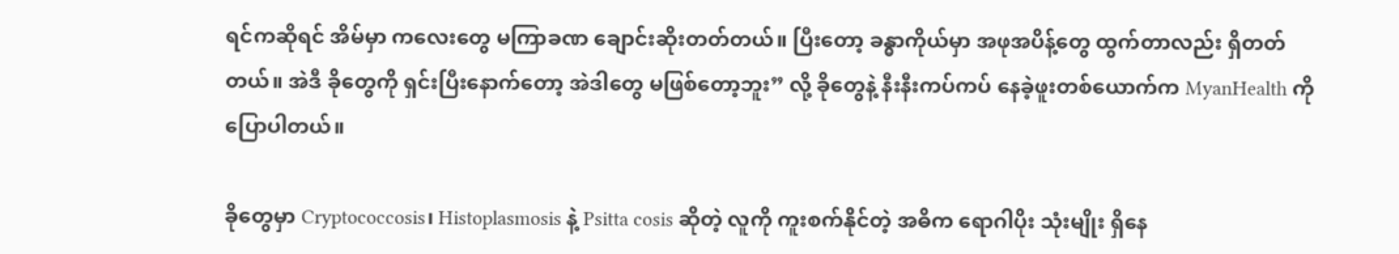ရင်ကဆိုရင် အိမ်မှာ ကလေးတွေ မကြာခဏ ချောင်းဆိုးတတ်တယ်။ ပြီးတော့ ခန္ဓာကိုယ်မှာ အဖုအပိန့်တွေ ထွက်တာလည်း ရှိတတ်တယ်။ အဲဒီ ခိုတွေကို ရှင်းပြီးနောက်တော့ အဲဒါတွေ မဖြစ်တော့ဘူး” လို့ ခိုတွေနဲ့ နီးနီးကပ်ကပ် နေခဲ့ဖူးတစ်ယောက်က MyanHealth ကို ပြောပါတယ်။

ခိုတွေမှာ Cryptococcosis၊ Histoplasmosis နဲ့ Psitta cosis ဆိုတဲ့ လူကို ကူးစက်နိုင်တဲ့ အဓိက ရောဂါပိုး သုံးမျိုး ရှိနေ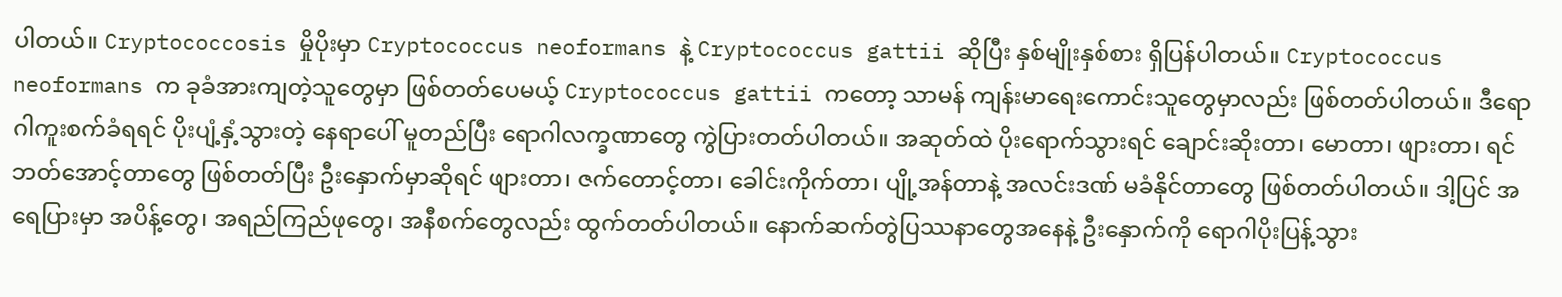ပါတယ်။ Cryptococcosis မှိုပိုးမှာ Cryptococcus neoformans နဲ့ Cryptococcus gattii ဆိုပြီး နှစ်မျိုးနှစ်စား ရှိပြန်ပါတယ်။ Cryptococcus neoformans က ခုခံအားကျတဲ့သူတွေမှာ ဖြစ်တတ်ပေမယ့် Cryptococcus gattii ကတော့ သာမန် ကျန်းမာရေးကောင်းသူတွေမှာလည်း ဖြစ်တတ်ပါတယ်။ ဒီရောဂါကူးစက်ခံရရင် ပိုးပျံ့နှံ့သွားတဲ့ နေရာပေါ် မူတည်ပြီး ရောဂါလက္ခဏာတွေ ကွဲပြားတတ်ပါတယ်။ အဆုတ်ထဲ ပိုးရောက်သွားရင် ချောင်းဆိုးတာ၊ မောတာ၊ ဖျားတာ၊ ရင်ဘတ်အောင့်တာတွေ ဖြစ်တတ်ပြီး ဦးနှောက်မှာဆိုရင် ဖျားတာ၊ ဇက်တောင့်တာ၊ ‌ခေါင်းကိုက်တာ၊ ပျို့အန်တာနဲ့ အလင်းဒဏ် မခံနိုင်တာတွေ ဖြစ်တတ်ပါတယ်။ ဒါ့ပြင် အရေပြားမှာ အပိန့်တွေ၊ အရည်ကြည်ဖုတွေ၊ အနီစက်တွေလည်း ထွက်တတ်ပါတယ်။ နောက်ဆက်တွဲပြဿနာတွေအနေနဲ့ ဦးနှောက်ကို ရောဂါပိုးပြန့်သွား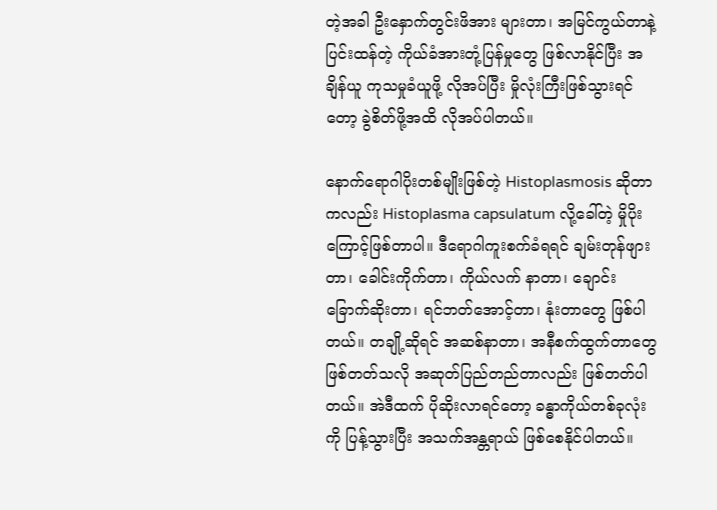တဲ့အခါ ဦးနှောက်တွင်းဖိအား များတာ၊ အမြင်ကွယ်တာနဲ့ ပြင်းထန်တဲ့ ကိုယ်ခံအားတုံ့ပြန်မှုတွေ ဖြစ်လာနိုင်ပြီး အချိန်ယူ ကုသမှုခံယူဖို့ လိုအပ်ပြီး မှိုလုံးကြီးဖြစ်သွားရင်တော့ ခွဲစိတ်ဖို့အထိ လိုအပ်ပါတယ်။

နောက်ရောဂါပိုးတစ်မျိုးဖြစ်တဲ့ Histoplasmosis ဆိုတာကလည်း Histoplasma capsulatum လို့ခေါ်တဲ့ မှိုပိုးကြောင့်ဖြစ်တာပါ။ ဒီရောဂါကူးစက်ခံရရင် ချမ်းတုန်ဖျားတာ၊ ခေါင်းကိုက်တာ၊ ကိုယ်လက် နာတာ၊ ချောင်း ခြောက်ဆိုးတာ၊ ရင်ဘတ်အောင့်တာ၊ နုံးတာတွေ ဖြစ်ပါတယ်။ တချို့ဆိုရင် အဆစ်နာတာ၊ အနီစက်ထွက်တာတွေ ဖြစ်တတ်သလို အဆုတ်ပြည်တည်တာလည်း ဖြစ်တတ်ပါတယ်။ အဲဒီထက် ပိုဆိုးလာရင်တော့ ခန္ဓာကိုယ်တစ်ခုလုံးကို ပြန့်သွားပြီး အသက်အန္တရာယ် ဖြစ်စေနိုင်ပါတယ်။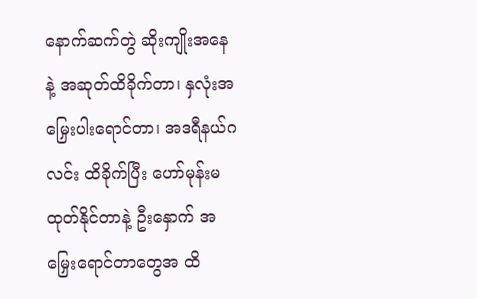နောက်ဆက်တွဲ ဆိုးကျိုးအနေနဲ့ အဆုတ်ထိခိုက်တာ၊ နှလုံးအမြှေးပါးရောင်တာ၊ အဒရီနယ်ဂလင်း ထိခိုက်ပြီး ‌ဟော်မုန်းမထုတ်နိုင်တာနဲ့ ဦးနှောက် အမြှေးရောင်တာတွေအ ထိ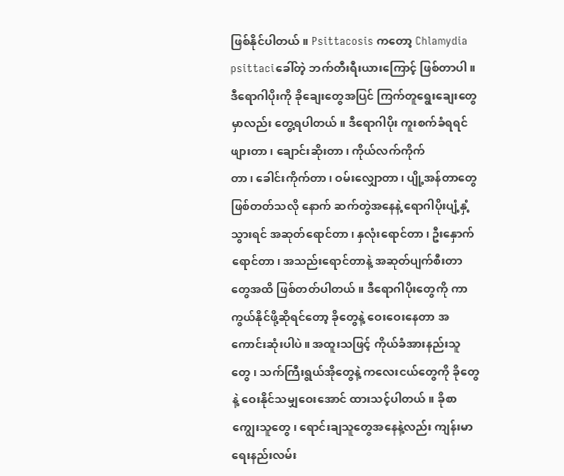ဖြစ်နိုင်ပါတယ်။ Psittacosis ကတော့ Chlamydia psittaciခေါ်တဲ့ ဘက်တီးရီးယားကြောင့် ဖြစ်တာပါ။ ဒီရောဂါပိုးကို ခိုချေးတွေအပြင် ကြက်တူရွေးချေးတွေမှာလည်း တွေ့ရပါတယ်။ ဒီရောဂါပိုး ကူးစက်ခံရရင် ဖျားတာ၊ ချောင်းဆိုးတာ၊ ကိုယ်လက်ကိုက်တာ၊ ‌ခေါင်းကိုက်တာ၊ ဝမ်းလျှောတာ၊ ပျို့အန်တာတွေ ဖြစ်တတ်သလို နောက် ဆက်တွဲအနေနဲ့ ရောဂါပိုးပျံ့နှံ့သွားရင် အဆုတ်ရောင်တာ၊ နှလုံးရောင်တာ၊ ဦးနှောက်ရောင်တာ၊ အသည်းရောင်တာနဲ့ အဆုတ်ပျက်စီးတာတွေအထိ ဖြစ်တတ်ပါတယ်။ ဒီရောဂါပိုးတွေကို ကာကွယ်နိုင်ဖို့ဆိုရင်တော့ ခိုတွေနဲ့ ဝေးဝေးနေတာ အကောင်းဆုံးပါပဲ။ အထူးသဖြင့် ကိုယ်ခံအားနည်းသူတွေ၊ သက်ကြီးရွယ်အိုတွေနဲ့ ကလေးငယ်တွေကို ခိုတွေနဲ့ ဝေးနိုင်သမျှဝေးအောင် ထားသင့်ပါတယ်။ ခိုစာကျွေးသူတွေ၊ ရောင်းချသူတွေအနေနဲ့လည်း ကျန်းမာရေးနည်းလမ်း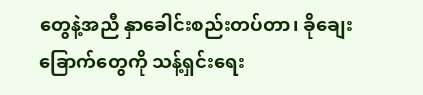တွေနဲ့အညီ နှာခေါင်းစည်းတပ်တာ၊ ခိုချေးခြောက်တွေကို သန့်ရှင်းရေး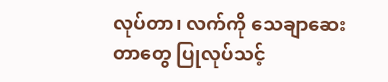လုပ်တာ၊ လက်ကို သေချာဆေးတာတွေ ပြုလုပ်သင့်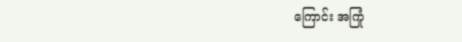ကြောင်း အကြုံ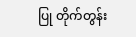ပြု တိုက်တွန်း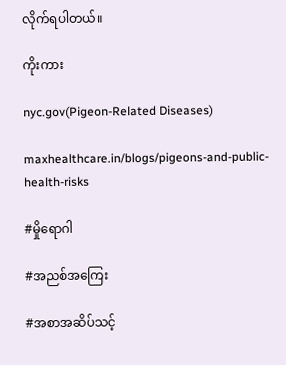လိုက်ရပါတယ်။

ကိုးကား

nyc.gov(Pigeon-Related Diseases)

maxhealthcare.in/blogs/pigeons-and-public-health-risks

#မှိုရောဂါ

#အညစ်အကြေး

#အစာအဆိပ်သင့်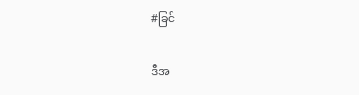#ခြင်

ဒီအ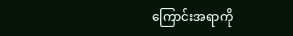ကြောင်းအရာကို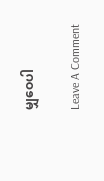မျှဝေပါ

Leave A Comment